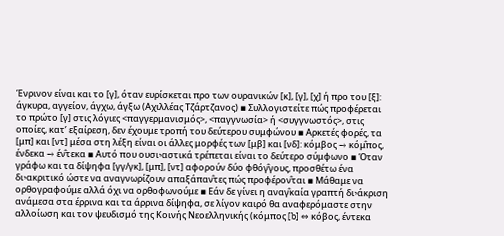Ένρινον είναι και το [γ], όταν ευρίσκεται προ των ουρανικών [κ], [γ], [χ] ή προ του [ξ]: άγκυρα, αγγείον, άγχω, άγξω (Αχιλλέας Τζάρτζανος) ▪ Συλλογιστείτε πώς προφέρεται το πρώτο [γ] στις λόγιες <παγγερμανισμός>, <παγγνωσία> ή <συγγνωστός>, στις οποίες, κατ’ εξαίρεση, δεν έχουμε τροπή του δεύτερου συμφώνου ▪ Αρκετές φορές, τα [μπ] και [ντ] μέσα στη λέξη είναι οι άλλες μορφές των [μβ] και [νδ]: κόμβος → κόμ̂πος, ένδεκα → έν̂τεκα ▪ Αυτό που ουσιיαστικά τρέπεται είναι το δεύτερο σύμφωνο ▪ Όταν γράφω και τα δίψηφα [γγ/γκ], [μπ], [ντ] αφορούν δύο φθόγ̂γους, προσθέτω ένα διיακριτικό ώστε να αναγνωρίζουν απαξάπαν̂τες πώς προφέρον̂ται ▪ Μάθαμε να ορθογραφούμε αλλά όχι να ορθοφωνούμε ▪ Εάν δε γίνει η αναγ̂καία γραπτή διיάκριση ανάμεσα στα έρρινα και τα άρρινα δίψηφα, σε λίγον καιρό θα αναφερόμαστε στην αλλοίωση και τον ψευδισμό της Κοινής Νεοελληνικής (κόμπος [b] ⇔ κόβος, έντεκα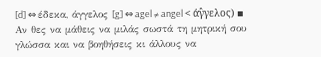[d] ⇔ έδεκα, άγγελος [g] ⇔ agel ≠ angel < άγ̂γελος) ▪ Αν θες να μάθεις να μιλάς σωστά τη μητρική σου γλώσσα και να βοηθήσεις κι άλλους να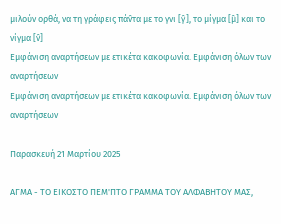μιλούν ορθά, να τη γράφεις πάν̂τα με το γνι [γ̂], το μίγμα [μ̂] και το νίγμα [ν̂]
Εμφάνιση αναρτήσεων με ετικέτα κακοφωνία. Εμφάνιση όλων των αναρτήσεων
Εμφάνιση αναρτήσεων με ετικέτα κακοφωνία. Εμφάνιση όλων των αναρτήσεων

Παρασκευή 21 Μαρτίου 2025

ΑΓΜΑ - ΤΟ ΕΙΚΟΣΤΟ ΠΕΜ'ΠΤΟ ΓΡΑΜΜΑ ΤΟΥ ΑΛΦΑΒΗΤΟΥ ΜΑΣ,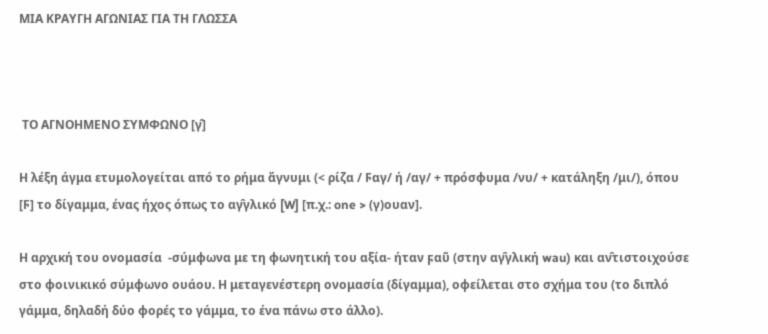ΜΙΑ ΚΡΑΥΓΗ ΑΓΩΝΙΑΣ ΓΙΑ ΤΗ ΓΛΩΣΣΑ



 ΤΟ ΑΓΝΟΗΜΕΝΟ ΣΥΜΦΩΝΟ [γ̂]

Η λέξη άγμα ετυμολογείται από το ρήμα ἄγνυμι (< ρίζα / Ϝαγ/ ή /αγ/ + πρόσφυμα /νυ/ + κατάληξη /μι/), όπου [Ϝ] το δίγαμμα, ένας ήχος όπως το αγ̂γλικό [W] [π.χ.: one > (γ)ουαν].

Η αρχική του ονομασία  -σύμφωνα με τη φωνητική του αξία- ήταν ϝαῦ (στην αγ̂γλική wau) και αν̂τιστοιχούσε στο φοινικικό σύμφωνο ουάου. Η μεταγενέστερη ονομασία (δίγαμμα), οφείλεται στο σχήμα του (το διπλό γάμμα, δηλαδή δύο φορές το γάμμα, το ένα πάνω στο άλλο).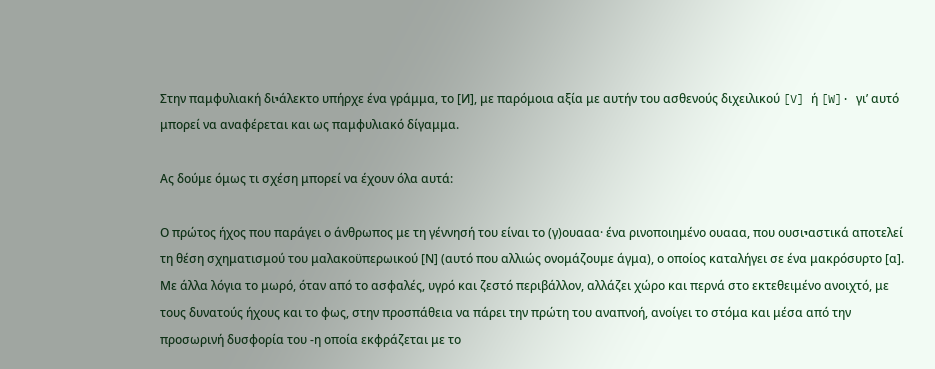Στην παμφυλιακή διיάλεκτο υπήρχε ένα γράμμα, το [Ͷ], με παρόμοια αξία με αυτήν του ασθενούς διχειλικού [V] ή [W]· γι’ αυτό μπορεί να αναφέρεται και ως παμφυλιακό δίγαμμα.

Ας δούμε όμως τι σχέση μπορεί να έχουν όλα αυτά:

Ο πρώτος ήχος που παράγει ο άνθρωπος με τη γέννησή του είναι το (γ)ουααα· ένα ρινοποιημένο ουααα, που ουσιיαστικά αποτελεί τη θέση σχηματισμού του μαλακοϋπερωικού [Ν] (αυτό που αλλιώς ονομάζουμε άγμα), ο οποίος καταλήγει σε ένα μακρόσυρτο [α]. Με άλλα λόγια το μωρό, όταν από το ασφαλές, υγρό και ζεστό περιβάλλον, αλλάζει χώρο και περνά στο εκτεθειμένο ανοιχτό, με τους δυνατούς ήχους και το φως, στην προσπάθεια να πάρει την πρώτη του αναπνοή, ανοίγει το στόμα και μέσα από την προσωρινή δυσφορία του -η οποία εκφράζεται με το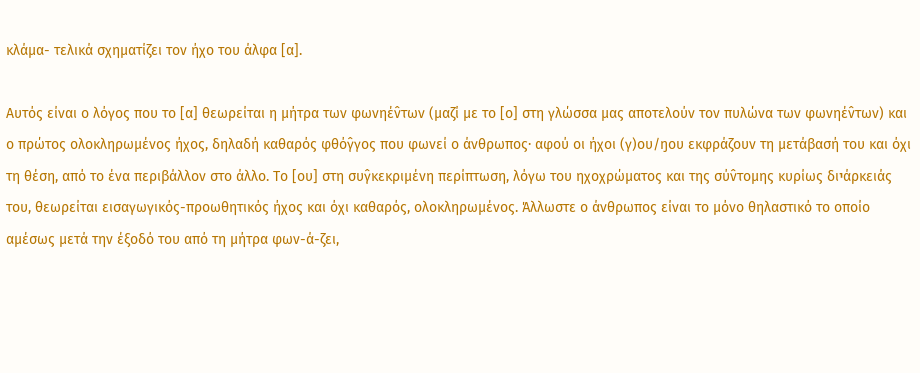κλάμα- τελικά σχηματίζει τον ήχο του άλφα [α].

Αυτός είναι ο λόγος που το [α] θεωρείται η μήτρα των φωνηέν̂των (μαζί με το [ο] στη γλώσσα μας αποτελούν τον πυλώνα των φωνηέν̂των) και ο πρώτος ολοκληρωμένος ήχος, δηλαδή καθαρός φθόγ̂γος που φωνεί ο άνθρωπος· αφού οι ήχοι (γ)ου/ŋου εκφράζουν τη μετάβασή του και όχι τη θέση, από το ένα περιβάλλον στο άλλο. Το [ου] στη συγ̂κεκριμένη περίπτωση, λόγω του ηχοχρώματος και της σύν̂τομης κυρίως διיάρκειάς του, θεωρείται εισαγωγικός-προωθητικός ήχος και όχι καθαρός, ολοκληρωμένος. Άλλωστε ο άνθρωπος είναι το μόνο θηλαστικό το οποίο αμέσως μετά την έξοδό του από τη μήτρα φων-ά-ζει,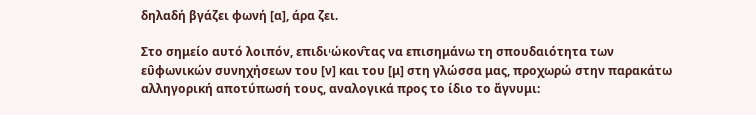δηλαδή βγάζει φωνή [α], άρα ζει.

Στο σημείο αυτό λοιπόν, επιδιיώκον̂τας να επισημάνω τη σπουδαιότητα των ευ̂φωνικών συνηχήσεων του [ν] και του [μ] στη γλώσσα μας, προχωρώ στην παρακάτω αλληγορική αποτύπωσή τους, αναλογικά προς το ίδιο το ἄγνυμι: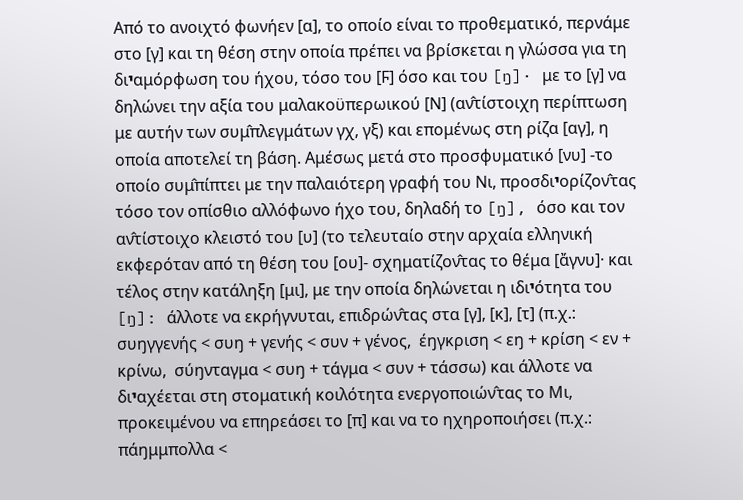Από το ανοιχτό φωνήεν [α], το οποίο είναι το προθεματικό, περνάμε στο [γ] και τη θέση στην οποία πρέπει να βρίσκεται η γλώσσα για τη διיαμόρφωση του ήχου, τόσο του [Ϝ] όσο και του [ŋ]· με το [γ] να δηλώνει την αξία του μαλακοϋπερωικού [Ν] (αν̂τίστοιχη περίπτωση με αυτήν των συμ̂πλεγμάτων γχ, γξ) και επομένως στη ρίζα [αγ], η οποία αποτελεί τη βάση. Αμέσως μετά στο προσφυματικό [νυ] -το οποίο συμ̂πίπτει με την παλαιότερη γραφή του Νι, προσδιיορίζον̂τας τόσο τον οπίσθιο αλλόφωνο ήχο του, δηλαδή το [ŋ], όσο και τον αν̂τίστοιχο κλειστό του [υ] (το τελευταίο στην αρχαία ελληνική εκφερόταν από τη θέση του [ου]- σχηματίζον̂τας το θέμα [ἄγνυ]· και τέλος στην κατάληξη [μι], με την οποία δηλώνεται η ιδιיότητα του [ŋ]: άλλοτε να εκρήγνυται, επιδρών̂τας στα [γ], [κ], [τ] (π.χ.: συŋγγενής < συŋ + γενής < συν + γένος,  έŋγκριση < εŋ + κρίση < εν + κρίνω,  σύŋνταγμα < συŋ + τάγμα < συν + τάσσω) και άλλοτε να διיαχέεται στη στοματική κοιλότητα ενεργοποιών̂τας το Μι, προκειμένου να επηρεάσει το [π] και να το ηχηροποιήσει (π.χ.: πάŋμμπολλα <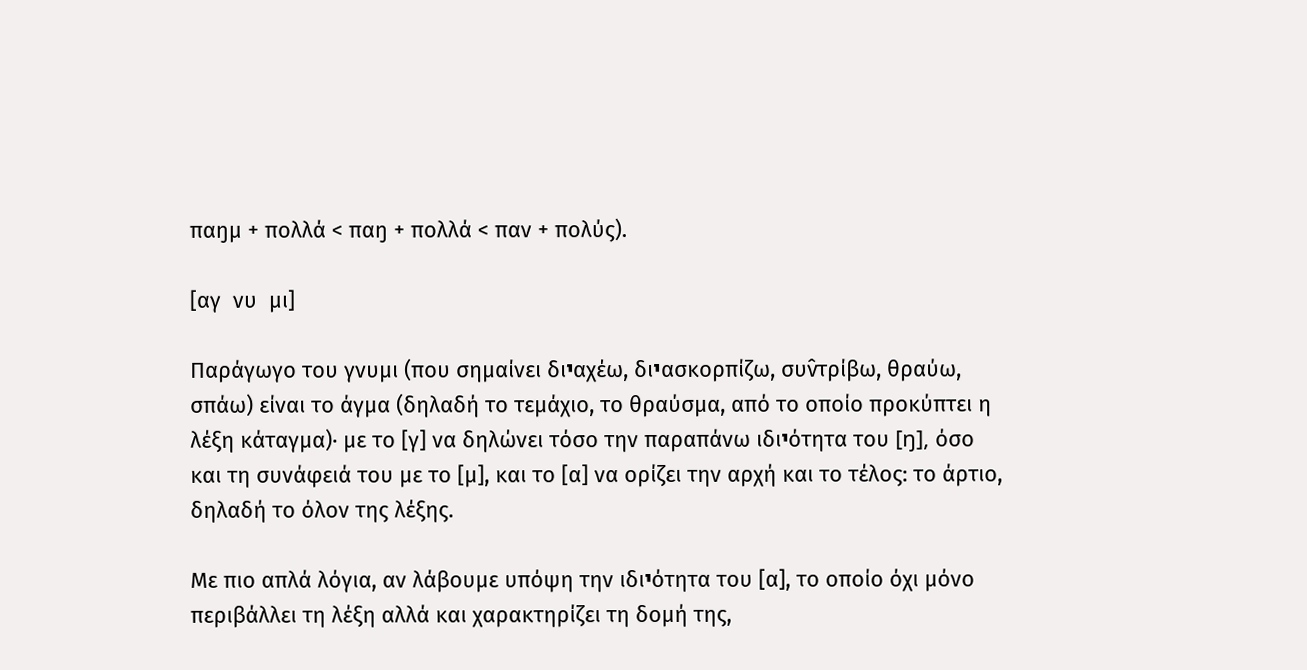παŋμ + πολλά < παŋ + πολλά < παν + πολύς).

[αγ  νυ  μι]

Παράγωγο του γνυμι (που σημαίνει διיαχέω, διיασκορπίζω, συν̂τρίβω, θραύω, σπάω) είναι το άγμα (δηλαδή το τεμάχιο, το θραύσμα, από το οποίο προκύπτει η λέξη κάταγμα)· με το [γ] να δηλώνει τόσο την παραπάνω ιδιיότητα του [ŋ], όσο και τη συνάφειά του με το [μ], και το [α] να ορίζει την αρχή και το τέλος: το άρτιο, δηλαδή το όλον της λέξης.

Με πιο απλά λόγια, αν λάβουμε υπόψη την ιδιיότητα του [α], το οποίο όχι μόνο περιβάλλει τη λέξη αλλά και χαρακτηρίζει τη δομή της,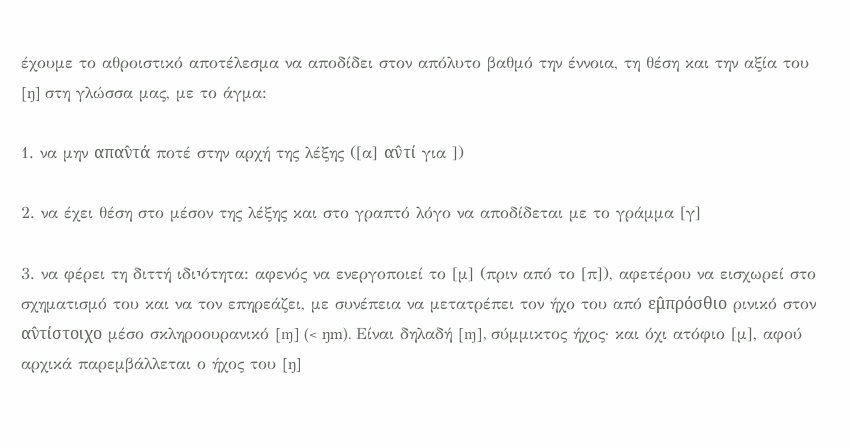έχουμε το αθροιστικό αποτέλεσμα να αποδίδει στον απόλυτο βαθμό την έννοια, τη θέση και την αξία του [ŋ] στη γλώσσα μας, με το άγμα:

1. να μην απαν̂τά ποτέ στην αρχή της λέξης ([α] αν̂τί για ])

2. να έχει θέση στο μέσον της λέξης και στο γραπτό λόγο να αποδίδεται με το γράμμα [γ]

3. να φέρει τη διττή ιδιיότητα: αφενός να ενεργοποιεί το [μ] (πριν από το [π]), αφετέρου να εισχωρεί στο σχηματισμό του και να τον επηρεάζει, με συνέπεια να μετατρέπει τον ήχο του από εμ̂πρόσθιο ρινικό στον αν̂τίστοιχο μέσο σκληροουρανικό [ɱ] (< ŋm). Είναι δηλαδή [ɱ], σύμμικτος ήχος· και όχι ατόφιο [μ], αφού αρχικά παρεμβάλλεται ο ήχος του [ŋ]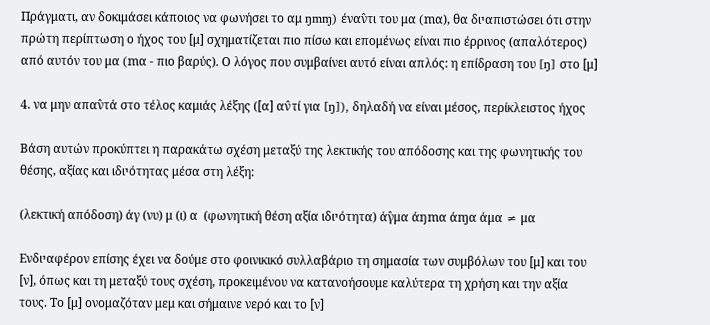Πράγματι, αν δοκιμάσει κάποιος να φωνήσει το αμ ŋmɱ) έναν̂τι του μα (mα), θα διיαπιστώσει ότι στην πρώτη περίπτωση ο ήχος του [μ] σχηματίζεται πιο πίσω και επομένως είναι πιο έρρινος (απαλότερος) από αυτόν του μα (mα - πιο βαρύς). Ο λόγος που συμβαίνει αυτό είναι απλός: η επίδραση του [ŋ] στο [μ]

4. να μην απαν̂τά στο τέλος καμιάς λέξης ([α] αν̂τί για [ŋ]), δηλαδή να είναι μέσος, περίκλειστος ήχος

Βάση αυτών προκύπτει η παρακάτω σχέση μεταξύ της λεκτικής του απόδοσης και της φωνητικής του θέσης, αξίας και ιδιיότητας μέσα στη λέξη:

(λεκτική απόδοση) άγ (νυ) μ (ι) α  (φωνητική θέση αξία ιδιיότητα) άγ̂μα άŋmα άɱα άμα ≠ μα

Ενδιיαφέρον επίσης έχει να δούμε στο φοινικικό συλλαβάριο τη σημασία των συμβόλων του [μ] και του [ν], όπως και τη μεταξύ τους σχέση, προκειμένου να κατανοήσουμε καλύτερα τη χρήση και την αξία τους. Το [μ] ονομαζόταν μεμ και σήμαινε νερό και το [ν]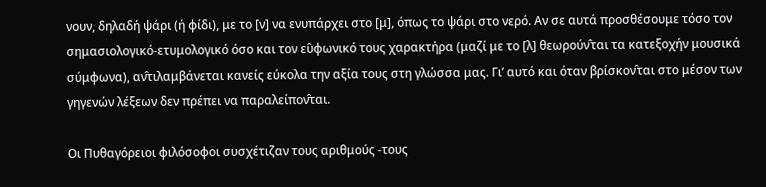νουν, δηλαδή ψάρι (ή φίδι), με το [ν] να ενυπάρχει στο [μ], όπως το ψάρι στο νερό. Αν σε αυτά προσθέσουμε τόσο τον σημασιολογικό-ετυμολογικό όσο και τον ευ̂φωνικό τους χαρακτήρα (μαζί με το [λ] θεωρούν̂ται τα κατεξοχήν μουσικά σύμφωνα), αν̂τιλαμβάνεται κανείς εύκολα την αξία τους στη γλώσσα μας. Γι’ αυτό και όταν βρίσκον̂ται στο μέσον των γηγενών λέξεων δεν πρέπει να παραλείπον̂ται.

Οι Πυθαγόρειοι φιλόσοφοι συσχέτιζαν τους αριθμούς -τους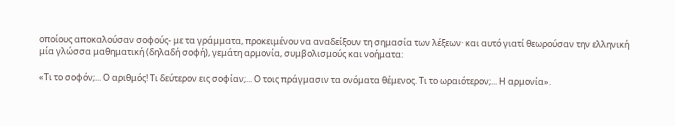οποίους αποκαλούσαν σοφούς- με τα γράμματα, προκειμένου να αναδείξουν τη σημασία των λέξεων· και αυτό γιατί θεωρούσαν την ελληνική μία γλώσσα μαθηματική (δηλαδή σοφή), γεμάτη αρμονία, συμβολισμούς και νοήματα:

«Τι το σοφόν;... Ο αριθμός! Τι δεύτερον εις σοφίαν;... Ο τοις πράγμασιν τα ονόματα θέμενος. Τι το ωραιότερον;... Η αρμονία».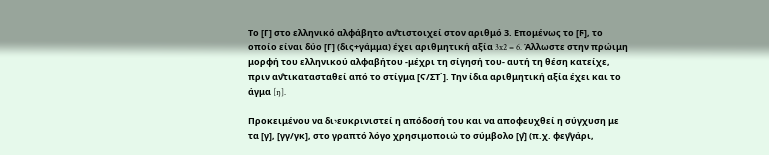Το [Γ] στο ελληνικό αλφάβητο αν̂τιστοιχεί στον αριθμό 3. Επομένως το [Ϝ], το οποίο είναι δύο [Γ] (δις+γάμμα) έχει αριθμητική αξία 3x2 = 6. Άλλωστε στην πρώιμη μορφή του ελληνικού αλφαβήτου -μέχρι τη σίγησή του- αυτή τη θέση κατείχε, πριν αν̂τικατασταθεί από το στίγμα [Ϛ/ΣΤ΄]. Την ίδια αριθμητική αξία έχει και το άγμα [ŋ].

Προκειμένου να διיευκρινιστεί η απόδοσή του και να αποφευχθεί η σύγχυση με τα [γ], [γγ/γκ], στο γραπτό λόγο χρησιμοποιώ το σύμβολο [γ̂] (π.χ. φεγ̂γάρι,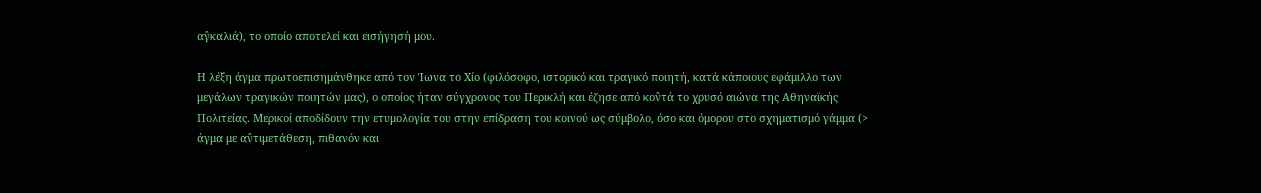αγ̂καλιά), το οποίο αποτελεί και εισήγησή μου.

Η λέξη άγμα πρωτοεπισημάνθηκε από τον Ίωνα το Χίο (φιλόσοφο, ιστορικό και τραγικό ποιητή, κατά κάποιους εφάμιλλο των μεγάλων τραγικών ποιητών μας), ο οποίος ήταν σύγχρονος του Περικλή και έζησε από κον̂τά το χρυσό αιώνα της Αθηναϊκής Πολιτείας. Μερικοί αποδίδουν την ετυμολογία του στην επίδραση του κοινού ως σύμβολο, όσο και όμορου στο σχηματισμό γάμμα (> άγμα με αν̂τιμετάθεση, πιθανόν και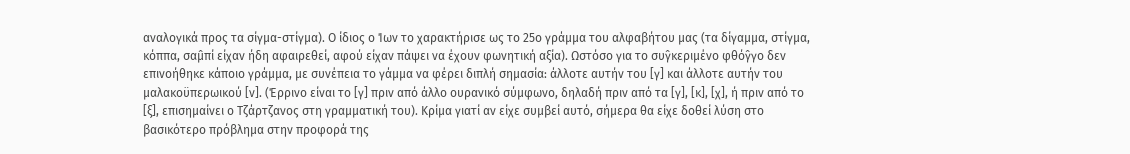αναλογικά προς τα σίγμα-στίγμα). Ο ίδιος ο Ίων το χαρακτήρισε ως το 25ο γράμμα του αλφαβήτου μας (τα δίγαμμα, στίγμα, κόππα, σαμ̂πί είχαν ήδη αφαιρεθεί, αφού είχαν πάψει να έχουν φωνητική αξία). Ωστόσο για το συγ̂κεριμένο φθόγ̂γο δεν επινοήθηκε κάποιο γράμμα, με συνέπεια το γάμμα να φέρει διπλή σημασία: άλλοτε αυτήν του [γ] και άλλοτε αυτήν του μαλακοϋπερωικού [ν]. (Έρρινο είναι το [γ] πριν από άλλο ουρανικό σύμφωνο, δηλαδή πριν από τα [γ], [κ], [χ], ή πριν από το [ξ], επισημαίνει ο Τζάρτζανος στη γραμματική του). Κρίμα γιατί αν είχε συμβεί αυτό, σήμερα θα είχε δοθεί λύση στο βασικότερο πρόβλημα στην προφορά της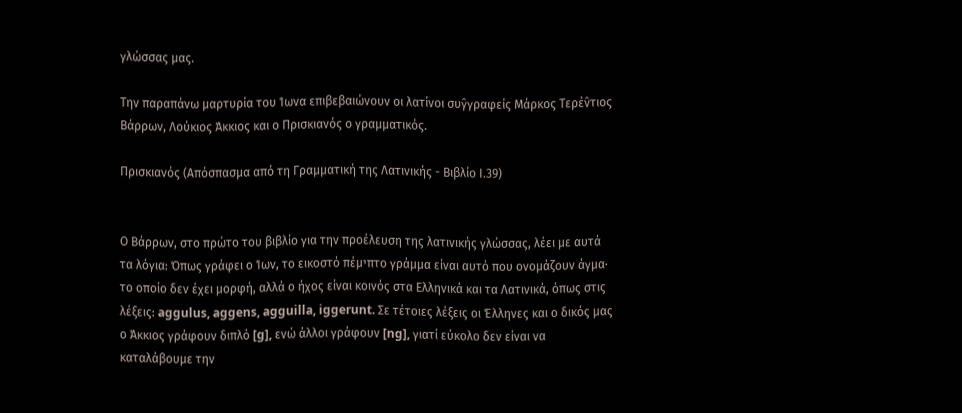γλώσσας μας.

Την παραπάνω μαρτυρία του Ίωνα επιβεβαιώνουν οι λατίνοι συγ̂γραφείς Μάρκος Τερέν̂τιος Βάρρων, Λούκιος Άκκιος και ο Πρισκιανός ο γραμματικός.

Πρισκιανός (Απόσπασμα από τη Γραμματική της Λατινικής - Βιβλίο Ι.39)


Ο Βάρρων, στο πρώτο του βιβλίο για την προέλευση της λατινικής γλώσσας, λέει με αυτά τα λόγια: Όπως γράφει ο Ίων, το εικοστό πέμיπτο γράμμα είναι αυτό που ονομάζουν άγμα· το οποίο δεν έχει μορφή, αλλά ο ήχος είναι κοινός στα Ελληνικά και τα Λατινικά, όπως στις λέξεις: aggulus, aggens, agguilla, iggerunt. Σε τέτοιες λέξεις οι Έλληνες και ο δικός μας ο Άκκιος γράφουν διπλό [g], ενώ άλλοι γράφουν [ng], γιατί εύκολο δεν είναι να καταλάβουμε την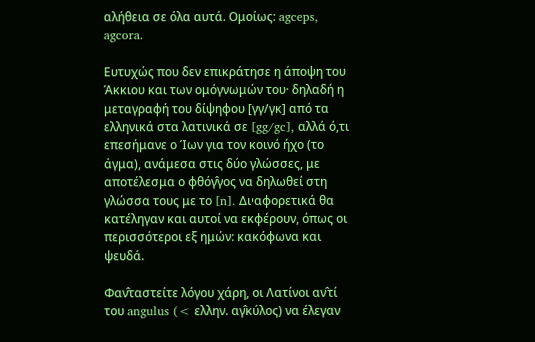αλήθεια σε όλα αυτά. Ομοίως: agceps, agcora.

Ευτυχώς που δεν επικράτησε η άποψη του Άκκιου και των ομόγνωμών του· δηλαδή η μεταγραφή του δίψηφου [γγ/γκ] από τα ελληνικά στα λατινικά σε [gg/gc], αλλά ό,τι επεσήμανε ο Ίων για τον κοινό ήχο (το άγμα), ανάμεσα στις δύο γλώσσες, με αποτέλεσμα ο φθόγ̂γος να δηλωθεί στη γλώσσα τους με το [n]. Διיαφορετικά θα κατέληγαν και αυτοί να εκφέρουν, όπως οι περισσότεροι εξ ημών: κακόφωνα και ψευδά.

Φαν̂ταστείτε λόγου χάρη, οι Λατίνοι αν̂τί του angulus (< ελλην. αγ̂κύλος) να έλεγαν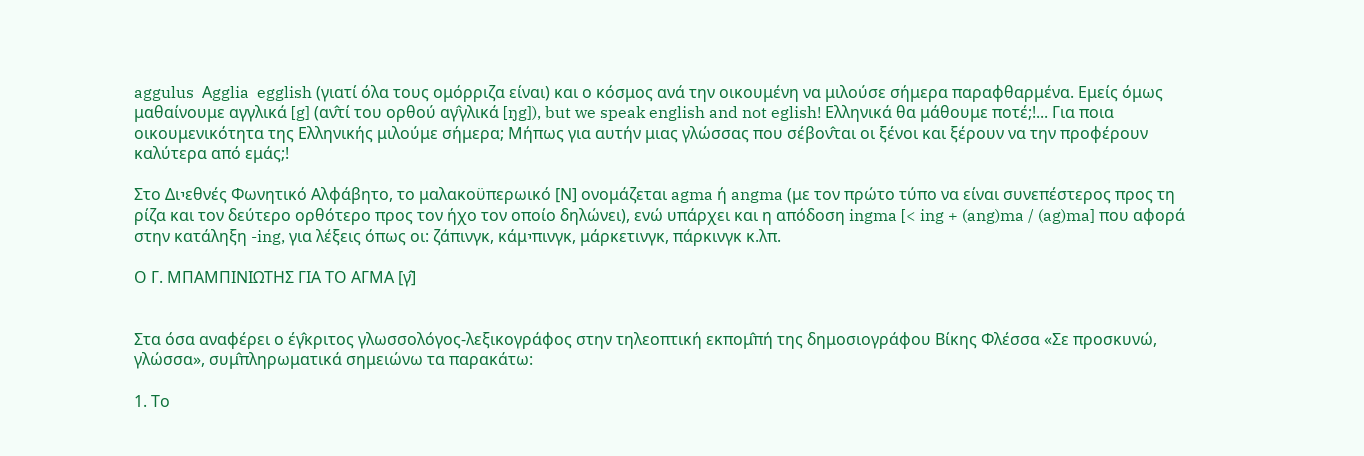aggulus  Αgglia  egglish (γιατί όλα τους ομόρριζα είναι) και ο κόσμος ανά την οικουμένη να μιλούσε σήμερα παραφθαρμένα. Εμείς όμως μαθαίνουμε αγγλικά [g] (αν̂τί του ορθού αγ̂γλικά [ŋg]), but we speak english and not eglish! Ελληνικά θα μάθουμε ποτέ;!... Για ποια οικουμενικότητα της Ελληνικής μιλούμε σήμερα; Μήπως για αυτήν μιας γλώσσας που σέβον̂ται οι ξένοι και ξέρουν να την προφέρουν καλύτερα από εμάς;!

Στο Διיεθνές Φωνητικό Αλφάβητο, το μαλακοϋπερωικό [Ν] ονομάζεται agma ή angma (με τον πρώτο τύπο να είναι συνεπέστερος προς τη ρίζα και τον δεύτερο ορθότερο προς τον ήχο τον οποίο δηλώνει), ενώ υπάρχει και η απόδοση ingma [< ing + (ang)ma / (ag)ma] που αφορά στην κατάληξη -ing, για λέξεις όπως οι: ζάπινγκ, κάμיπινγκ, μάρκετινγκ, πάρκινγκ κ.λπ.

Ο Γ. ΜΠΑΜΠΙΝΙΩΤΗΣ ΓΙΑ ΤΟ ΑΓΜΑ [γ̂]


Στα όσα αναφέρει ο έγ̂κριτος γλωσσολόγος-λεξικογράφος στην τηλεοπτική εκπομ̂πή της δημοσιογράφου Βίκης Φλέσσα «Σε προσκυνώ, γλώσσα», συμ̂πληρωματικά σημειώνω τα παρακάτω:

1. Το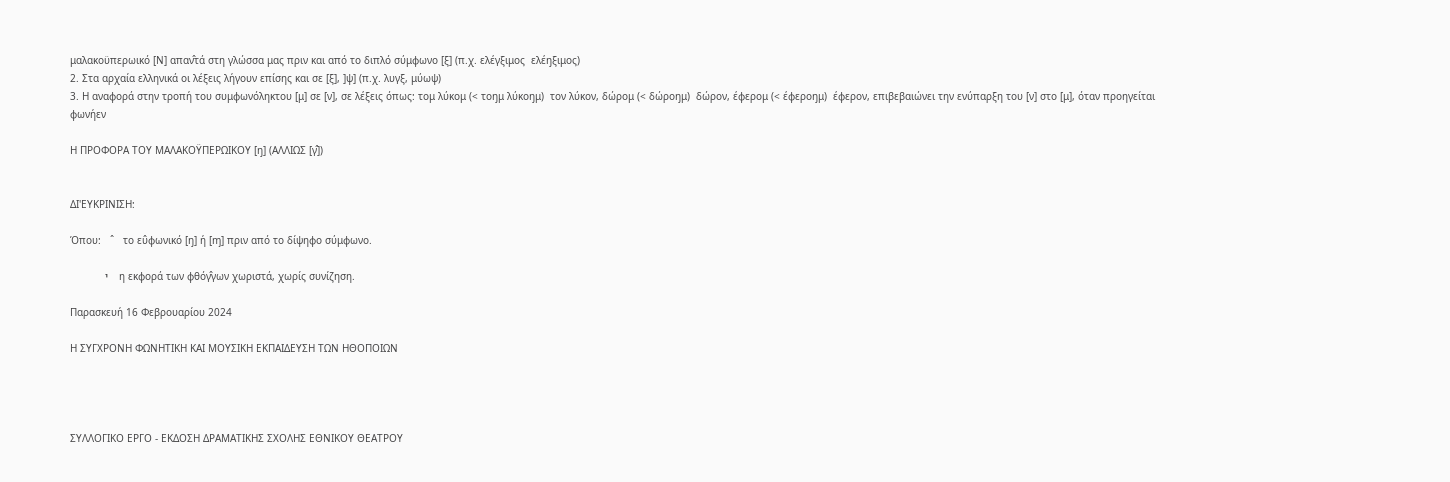μαλακοϋπερωικό [Ν] απαν̂τά στη γλώσσα μας πριν και από το διπλό σύμφωνο [ξ] (π.χ. ελέγξιμος  ελέŋξιμος)
2. Στα αρχαία ελληνικά οι λέξεις λήγουν επίσης και σε [ξ], ]ψ] (π.χ. λυγξ, μύωψ)
3. Η αναφορά στην τροπή του συμφωνόληκτου [μ] σε [ν], σε λέξεις όπως: τομ λύκομ (< τοŋμ λύκοŋμ)  τον λύκον, δώρομ (< δώροŋμ)  δώρον, έφερομ (< έφεροŋμ)  έφερον, επιβεβαιώνει την ενύπαρξη του [ν] στο [μ], όταν προηγείται φωνήεν

Η ΠΡΟΦΟΡΑ ΤΟΥ ΜΑΛΑΚΟΫΠΕΡΩΙΚΟΥ [ŋ] (ΑΛΛΙΩΣ [γ̂])


ΔΙ'ΕΥΚΡΙΝΙΣH:

Όπου:   ˆ   το ευ̂φωνικό [ŋ] ή [ɱ] πριν από το δίψηφο σύμφωνο.

             י    η εκφορά των φθόγ̂γων χωριστά, χωρίς συνίζηση.

Παρασκευή 16 Φεβρουαρίου 2024

Η ΣΥΓΧΡΟΝΗ ΦΩΝΗΤΙΚΗ ΚΑΙ ΜΟΥΣΙΚΗ ΕΚΠΑΙΔΕΥΣΗ ΤΩΝ ΗΘΟΠΟΙΩΝ




ΣΥΛΛΟΓΙΚΟ ΕΡΓΟ - ΕΚΔΟΣΗ ΔΡΑΜΑΤΙΚΗΣ ΣΧΟΛΗΣ ΕΘΝΙΚΟΥ ΘΕΑΤΡΟΥ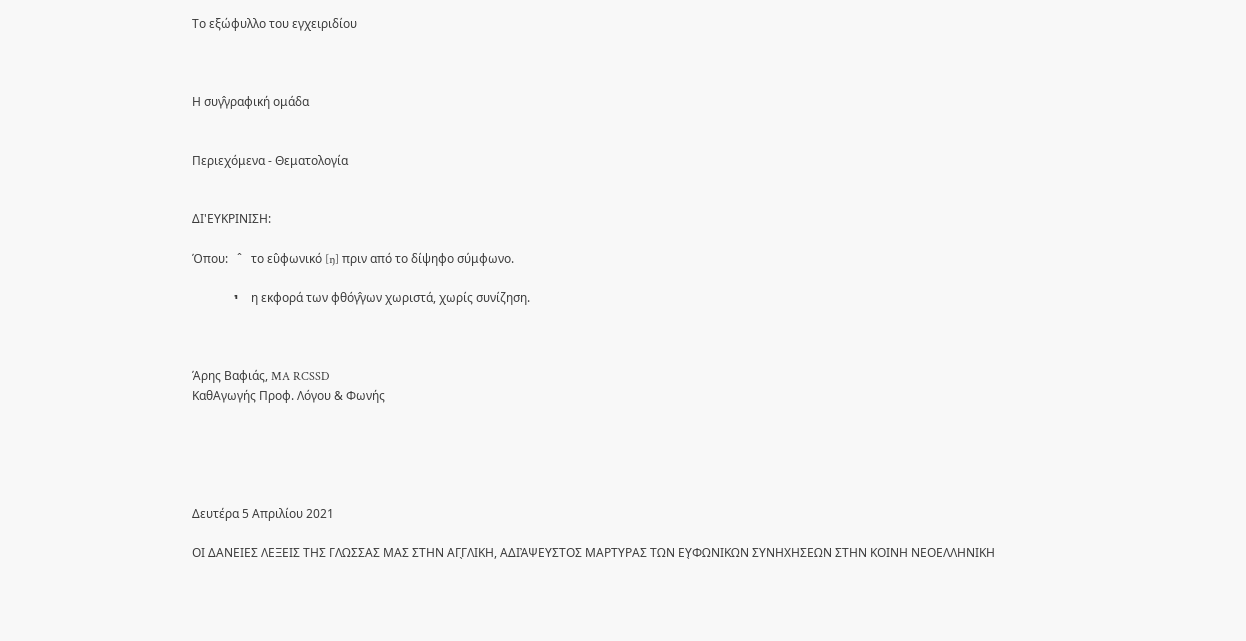Το εξώφυλλο του εγχειριδίου



Η συγ̂γραφική ομάδα


Περιεχόμενα - Θεματολογία


ΔΙ'ΕΥΚΡΙΝΙΣH:

Όπου:   ˆ   το ευ̂φωνικό [ŋ] πριν από το δίψηφο σύμφωνο.

             י    η εκφορά των φθόγ̂γων χωριστά, χωρίς συνίζηση.



Άρης Βαφιάς, MA RCSSD
ΚαθΑγωγής Προφ. Λόγου & Φωνής





Δευτέρα 5 Απριλίου 2021

ΟΙ ΔΑΝΕΙΕΣ ΛΕΞΕΙΣ ΤΗΣ ΓΛΩΣΣΑΣ ΜΑΣ ΣΤΗΝ ΑΓ̖ΓΛΙΚΗ, ΑΔΙἈΨΕΥΣΤΟΣ ΜΑΡΤΥΡΑΣ ΤΩΝ ΕΥ̖ΦΩΝΙΚΩΝ ΣΥΝΗΧΗΣΕΩΝ ΣΤΗΝ ΚΟΙΝΗ ΝΕΟΕΛΛΗΝΙΚΗ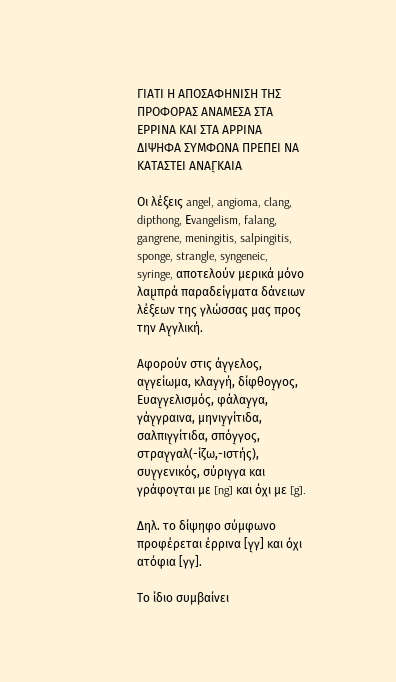ΓΙΑΤΙ Η ΑΠΟΣΑΦΗΝΙΣΗ ΤΗΣ ΠΡΟΦΟΡΑΣ ΑΝΑΜΕΣΑ ΣΤΑ ΕΡΡΙΝΑ ΚΑΙ ΣΤΑ ΑΡΡΙΝΑ ΔΙΨΗΦΑ ΣΥΜΦΩΝΑ ΠΡΕΠΕΙ ΝΑ ΚΑΤΑΣΤΕΙ ΑΝΑΓ̖ΚΑΙΑ

Oι λέξεις angel, angioma, clang, dipthong, Εvangelism, falang, gangrene, meningitis, salpingitis, sponge, strangle, syngeneic, syringe, αποτελούν μερικά μόνο λαμ̖πρά παραδείγματα δάνειων λέξεων της γλώσσας μας προς την Αγ̖γλική.

Αφορούν στις άγ̖γελος, αγ̖γείωμα, κλαγ̖γή, δίφθογ̖γος, Ευαγ̖γελισμός, φάλαγ̖γα, γάγ̖γραινα, μηνιγ̖γίτιδα, σαλπιγ̖γίτιδα, σπόγ̖γος, στραγ̖γαλ(-ίζω,-ιστής), συγ̖γενικός, σύριγ̖γα και γράφον̖ται με [ng] και όχι με [g].

Δηλ. το δίψηφο σύμφωνο προφέρεται έρρινα [γ̖γ] και όχι ατόφια [γγ].

Το ίδιο συμβαίνει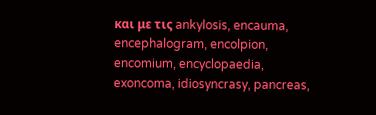και με τις ankylosis, encauma, encephalogram, encolpion, encomium, encyclopaedia, exoncoma, idiosyncrasy, pancreas,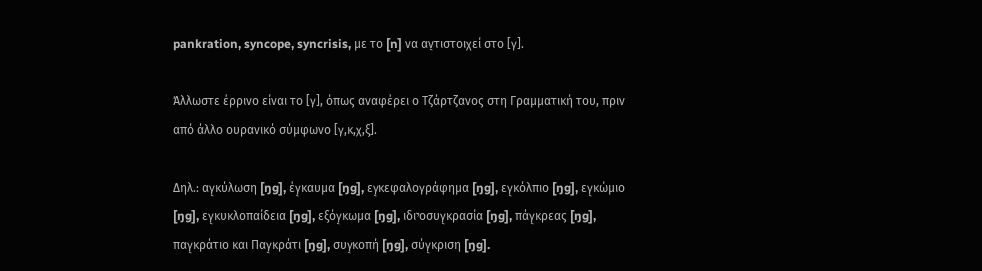pankration, syncope, syncrisis, με το [n] να αν̖τιστοιχεί στο [γ].

Άλλωστε έρρινο είναι το [γ], όπως αναφέρει ο Τζάρτζανος στη Γραμματική του, πριν από άλλο ουρανικό σύμφωνο [γ,κ,χ,ξ].

Δηλ.: αγ̖κύλωση [ŋg], έγ̖καυμα [ŋg], εγ̖κεφαλογράφημα [ŋg], εγ̖κόλπιο [ŋg], εγ̖κώμιο [ŋg], εγ̖κυκλοπαίδεια [ŋg], εξόγ̖κωμα [ŋg], ιδιיοσυγ̖κρασία [ŋg], πάγ̖κρεας [ŋg], παγ̖κράτιο και Παγ̖κράτι [ŋg], συγ̖κοπή [ŋg], σύγ̖κριση [ŋg].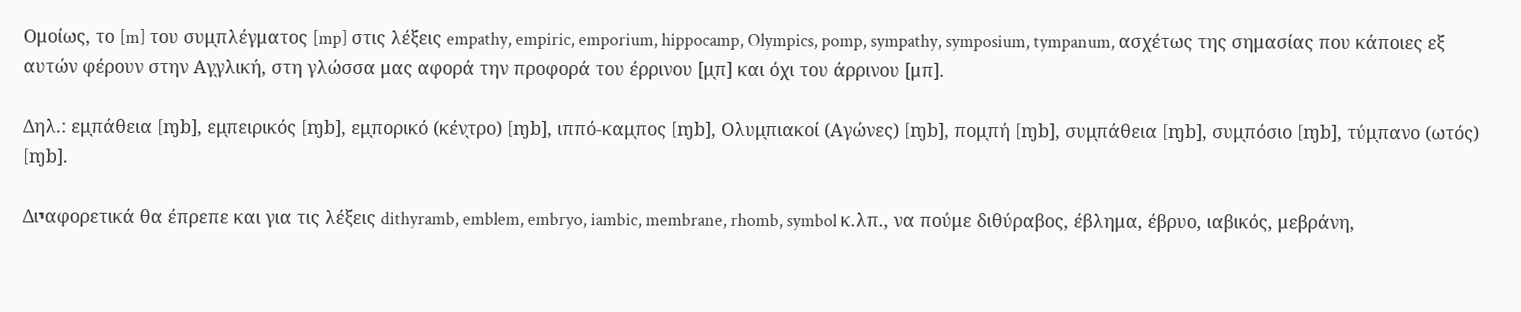Ομοίως, το [m] του συμ̖πλέγματος [mp] στις λέξεις empathy, empiric, emporium, hippocamp, Olympics, pomp, sympathy, symposium, tympanum, ασχέτως της σημασίας που κάποιες εξ αυτών φέρουν στην Αγ̖γλική, στη γλώσσα μας αφορά την προφορά του έρρινου [μ̖π] και όχι του άρρινου [μπ].

Δηλ.: εμ̖πάθεια [ɱb], εμ̖πειρικός [ɱb], εμ̖πορικό (κέν̖τρο) [ɱb], ιππό-καμ̖πος [ɱb], Ολυμ̖πιακοί (Αγώνες) [ɱb], πομ̖πή [ɱb], συμ̖πάθεια [ɱb], συμ̖πόσιο [ɱb], τύμ̖πανο (ωτός) [ɱb].

Διיαφορετικά θα έπρεπε και για τις λέξεις dithyramb, emblem, embryo, iambic, membrane, rhomb, symbol κ.λπ., να πούμε διθύραβος, έβλημα, έβρυο, ιαβικός, μεβράνη,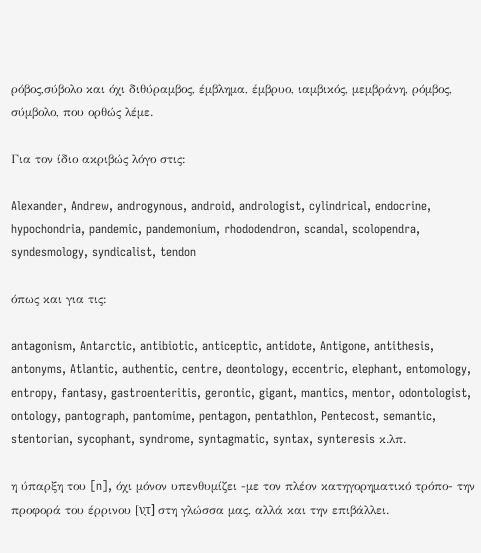ρόβος,σύβολο και όχι διθύραμβος, έμβλημα, έμβρυο, ιαμβικός, μεμβράνη, ρόμβος, σύμβολο, που ορθώς λέμε.

Για τον ίδιο ακριβώς λόγο στις:

Alexander, Andrew, androgynous, android, andrologist, cylindrical, endocrine, hypochondria, pandemic, pandemonium, rhododendron, scandal, scolopendra, syndesmology, syndicalist, tendon

όπως και για τις:

antagonism, Antarctic, antibiotic, anticeptic, antidote, Antigone, antithesis, antonyms, Atlantic, authentic, centre, deontology, eccentric, elephant, entomology, entropy, fantasy, gastroenteritis, gerontic, gigant, mantics, mentor, odontologist, ontology, pantograph, pantomime, pentagon, pentathlon, Pentecost, semantic, stentorian, sycophant, syndrome, syntagmatic, syntax, synteresis κ.λπ.

η ύπαρξη του [n], όχι μόνον υπενθυμίζει -με τον πλέον κατηγορηματικό τρόπο- την προφορά του έρρινου [ν̖τ] στη γλώσσα μας, αλλά και την επιβάλλει.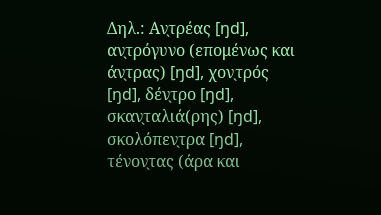Δηλ.: Αν̖τρέας [ŋd], αν̖τρόγυνο (επομένως και άν̖τρας) [ŋd], χον̖τρός [ŋd], δέν̖τρο [ŋd], σκαν̖ταλιά(ρης) [ŋd], σκολόπεν̖τρα [ŋd], τένον̖τας (άρα και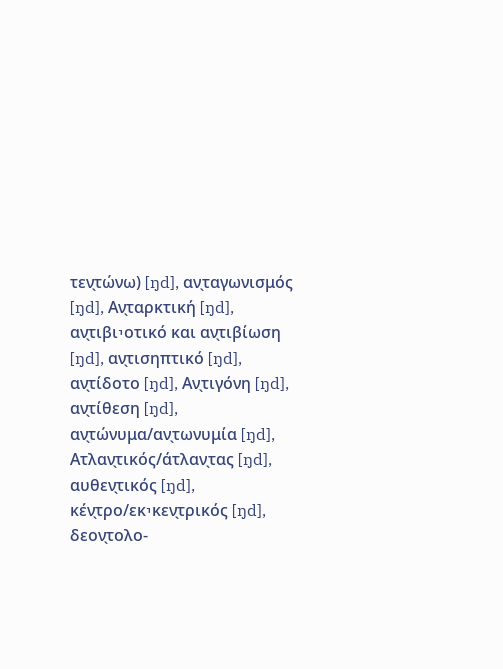τεν̖τώνω) [ŋd], αν̖ταγωνισμός [ŋd], Αν̖ταρκτική [ŋd], αν̖τιβιיοτικό και αν̖τιβίωση [ŋd], αν̖τισηπτικό [ŋd], αν̖τίδοτο [ŋd], Αν̖τιγόνη [ŋd], αν̖τίθεση [ŋd], αν̖τώνυμα/αν̖τωνυμία [ŋd], Ατλαν̖τικός/άτλαν̖τας [ŋd], αυθεν̖τικός [ŋd], κέν̖τρο/εκיκεν̖τρικός [ŋd], δεον̖τολο-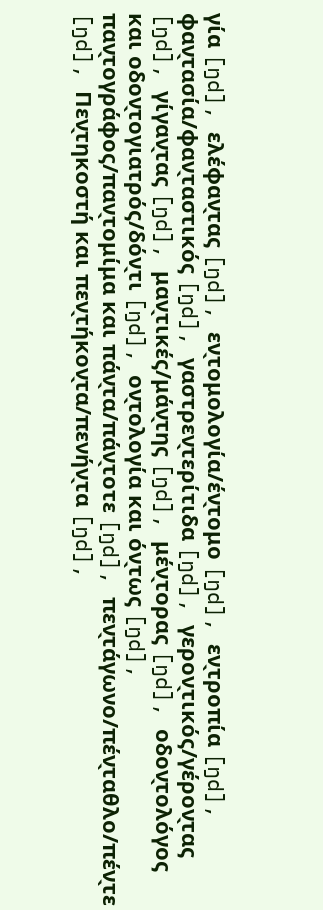γία [ŋd], ελέφαν̖τας [ŋd], εν̖τομολογία/έν̖τομο [ŋd], εν̖τροπία [ŋd], φαν̖τασία/φαν̖ταστικός [ŋd], γαστρεν̖τερίτιδα [ŋd], γερον̖τικός/γέρον̖τας [ŋd], γίγαν̖τας [ŋd], μαν̖τικές/μάν̖της [ŋd], μέν̖τορας [ŋd], οδον̖τολόγος και οδον̖τογιατρός/δόν̖τι [ŋd], ον̖τολογία και όν̖τως [ŋd], παν̖τογράφος/παν̖τομίμα και πάν̖τα/πάν̖τοτε [ŋd], πεν̖τάγωνο/πέν̖ταθλο/πέν̖τε [ŋd], Πεν̖τηκοστή και πεν̖τήκον̖τα/πενήν̖τα [ŋd],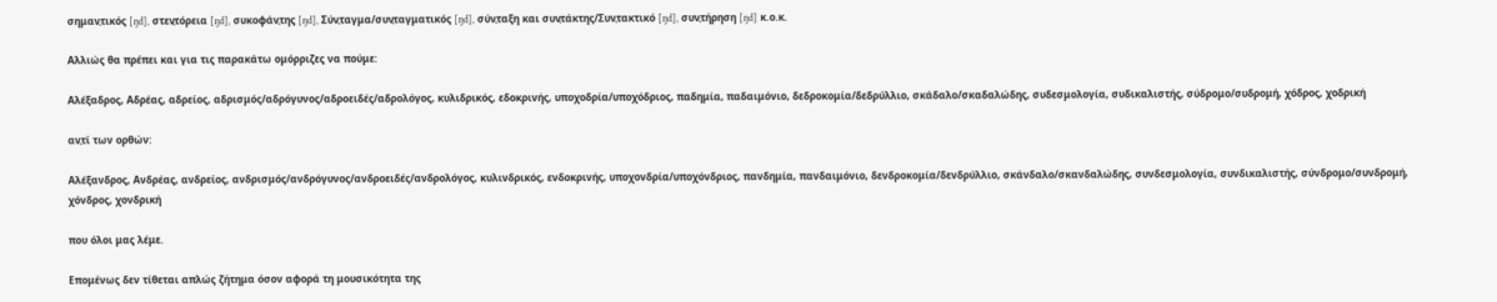σημαν̖τικός [ŋd], στεν̖τόρεια [ŋd], συκοφάν̖της [ŋd], Σύν̖ταγμα/συν̖ταγματικός [ŋd], σύν̖ταξη και συν̖τάκτης/Συν̖τακτικό [ŋd], συν̖τήρηση [ŋd] κ.ο.κ.

Αλλιώς θα πρέπει και για τις παρακάτω ομόρριζες να πούμε:

Αλέξαδρος, Aδρέας, αδρείος, αδρισμός/αδρόγυνος/αδροειδές/αδρολόγος, κυλιδρικός, εδοκρινής, υποχοδρία/υποχόδριος, παδημία, παδαιμόνιο, δεδροκομία/δεδρύλλιο, σκάδαλο/σκαδαλώδης, συδεσμολογία, συδικαλιστής, σύδρομο/συδρομή, χόδρος, χοδρική

αν̖τί των ορθών:

Αλέξανδρος, Ανδρέας, ανδρείος, ανδρισμός/ανδρόγυνος/ανδροειδές/ανδρολόγος, κυλινδρικός, ενδοκρινής, υποχονδρία/υποχόνδριος, πανδημία, πανδαιμόνιο, δενδροκομία/δενδρύλλιο, σκάνδαλο/σκανδαλώδης, συνδεσμολογία, συνδικαλιστής, σύνδρομο/συνδρομή, χόνδρος, χονδρική

που όλοι μας λέμε.

Επομένως δεν τίθεται απλώς ζήτημα όσον αφορά τη μουσικότητα της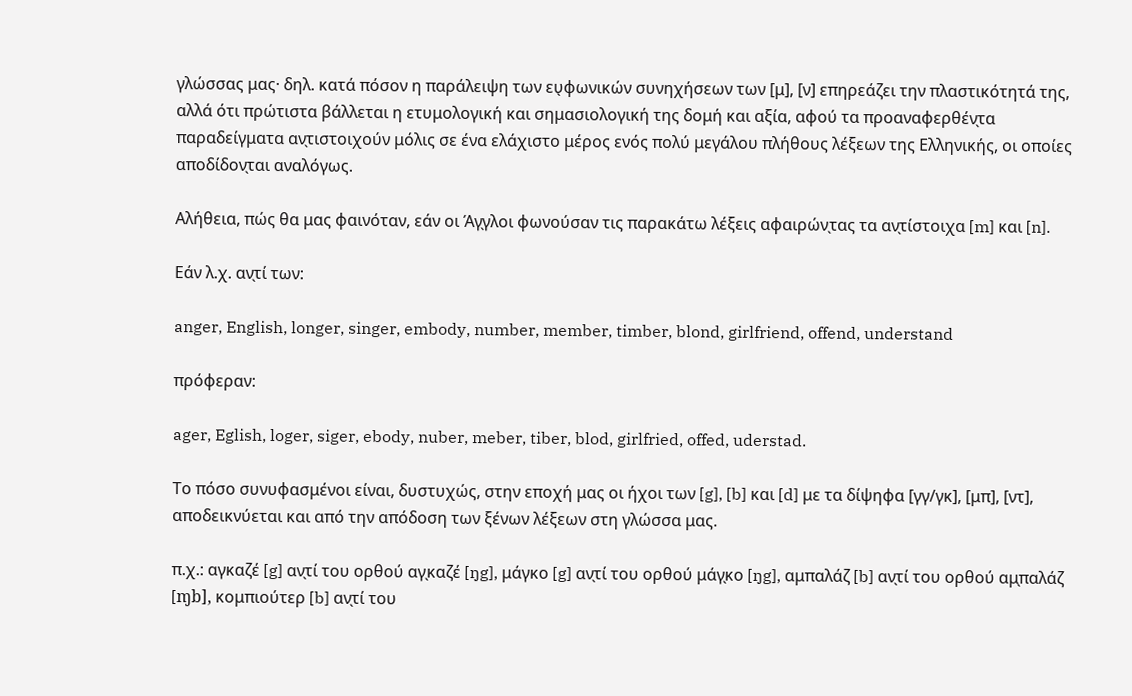γλώσσας μας· δηλ. κατά πόσον η παράλειψη των ευ̖φωνικών συνηχήσεων των [μ], [ν] επηρεάζει την πλαστικότητά της, αλλά ότι πρώτιστα βάλλεται η ετυμολογική και σημασιολογική της δομή και αξία, αφού τα προαναφερθέν̖τα παραδείγματα αν̖τιστοιχούν μόλις σε ένα ελάχιστο μέρος ενός πολύ μεγάλου πλήθους λέξεων της Ελληνικής, οι οποίες αποδίδον̖ται αναλόγως.

Αλήθεια, πώς θα μας φαινόταν, εάν οι Άγ̖γλοι φωνούσαν τις παρακάτω λέξεις αφαιρών̖τας τα αν̖τίστοιχα [m] και [n].

Εάν λ.χ. αν̖τί των:

anger, English, longer, singer, embody, number, member, timber, blond, girlfriend, offend, understand

πρόφεραν:

ager, Eglish, loger, siger, ebody, nuber, meber, tiber, blod, girlfried, offed, uderstad.

Το πόσο συνυφασμένοι είναι, δυστυχώς, στην εποχή μας οι ήχοι των [g], [b] και [d] με τα δίψηφα [γγ/γκ], [μπ], [ντ], αποδεικνύεται και από την απόδοση των ξένων λέξεων στη γλώσσα μας.

π.χ.: αγκαζέ [g] αν̖τί του ορθού αγ̖καζέ [ŋg], μάγκο [g] αν̖τί του ορθού μάγ̖κο [ŋg], αμπαλάζ [b] αν̖τί του ορθού αμ̖παλάζ [ɱb], κομπιούτερ [b] αν̖τί του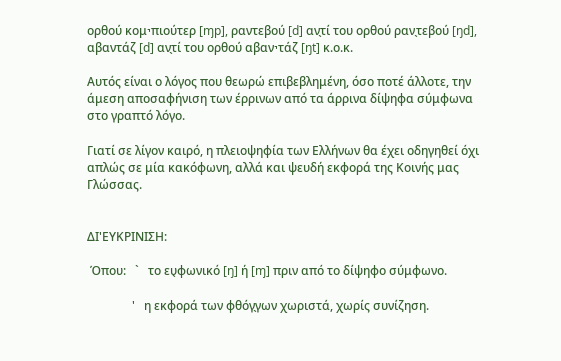ορθού κομיπιούτερ [ɱp], ραντεβού [d] αν̖τί του ορθού ραν̖τεβού [ŋd], αβαντάζ [d] αν̖τί του ορθού αβανיτάζ [ŋt] κ.ο.κ.

Aυτός είναι ο λόγος που θεωρώ επιβεβλημένη, όσο ποτέ άλλοτε, την άμεση αποσαφήνιση των έρρινων από τα άρρινα δίψηφα σύμφωνα στο γραπτό λόγο.

Γιατί σε λίγον καιρό, η πλειοψηφία των Ελλήνων θα έχει οδηγηθεί όχι απλώς σε μία κακόφωνη, αλλά και ψευδή εκφορά της Κοινής μας Γλώσσας.


ΔΙ'ΕΥΚΡΙΝΙΣΗ:

 Όπου:   `   το ευ̖φωνικό [ŋ] ή [ɱ] πριν από το δίψηφο σύμφωνο.

               '   η εκφορά των φθόγ̖γων χωριστά, χωρίς συνίζηση.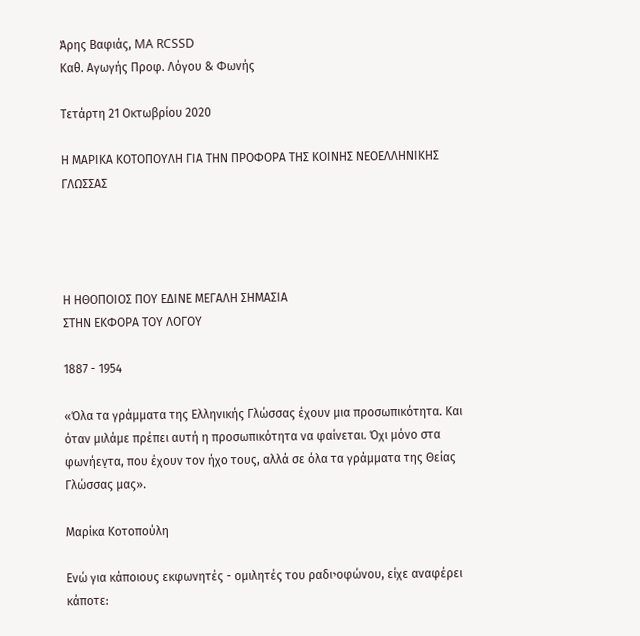Άρης Βαφιάς, MA RCSSD
Καθ. Αγωγής Προφ. Λόγου & Φωνής

Τετάρτη 21 Οκτωβρίου 2020

Η ΜΑΡΙΚΑ ΚΟΤΟΠΟΥΛΗ ΓΙΑ ΤΗΝ ΠΡΟΦΟΡΑ ΤΗΣ ΚΟΙΝΗΣ ΝΕΟΕΛΛΗΝΙΚΗΣ ΓΛΩΣΣΑΣ




Η ΗΘΟΠΟΙΟΣ ΠΟΥ ΕΔΙΝΕ ΜΕΓΑΛΗ ΣΗΜΑΣΙΑ
ΣΤΗΝ ΕΚΦΟΡΑ ΤΟΥ ΛΟΓΟΥ

1887 - 1954

«Όλα τα γράμματα της Eλληνικής Γλώσσας έχουν μια προσωπικότητα. Και όταν μιλάμε πρέπει αυτή η προσωπικότητα να φαίνεται. Όχι μόνο στα φωνήεν̖τα, που έχουν τον ήχο τους, αλλά σε όλα τα γράμματα της Θείας Γλώσσας μας».

Μαρίκα Κοτοπούλη

Ενώ για κάποιους εκφωνητές - ομιλητές του ραδιיοφώνου, είχε αναφέρει κάποτε: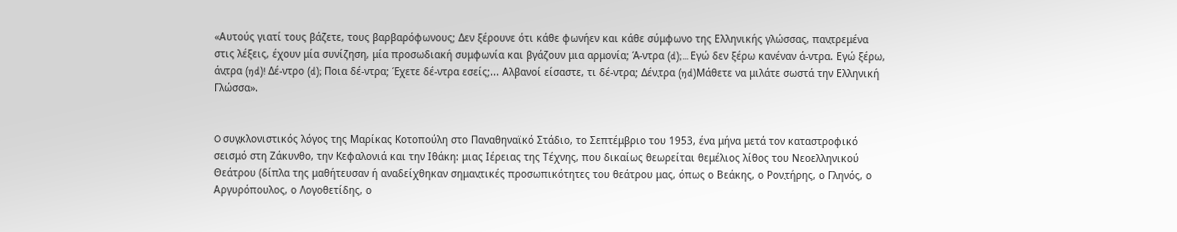«Αυτούς γιατί τους βάζετε, τους βαρβαρόφωνους; Δεν ξέρουνε ότι κάθε φωνήεν και κάθε σύμφωνο της Ελληνικής γλώσσας, παν̖τρεμένα στις λέξεις, έχουν μία συνίζηση, μία προσωδιακή συμφωνία και βγάζουν μια αρμονία; Ά-ντρα (d);... Εγώ δεν ξέρω κανέναν ά-ντρα. Εγώ ξέρω, άν̖τρα (ŋd)! Δέ-ντρο (d); Ποια δέ-ντρα; Έχετε δέ-ντρα εσείς;... Αλβανοί είσαστε, τι δέ-ντρα; Δέν̖τρα (ŋd)Μάθετε να μιλάτε σωστά την Ελληνική Γλώσσα».


O συγ̖κλονιστικός λόγος της Μαρίκας Κοτοπούλη στο Παναθηναϊκό Στάδιο, το Σεπτέμβριο του 1953, ένα μήνα μετά τον καταστροφικό σεισμό στη Ζάκυνθο, την Κεφαλονιά και την Ιθάκη: μιας Ιέρειας της Τέχνης, που δικαίως θεωρείται θεμέλιος λίθος του Νεοελληνικού Θεάτρου (δίπλα της μαθήτευσαν ή αναδείχθηκαν σημαν̖τικές προσωπικότητες του θεάτρου μας, όπως ο Βεάκης, ο Ρον̖τήρης, ο Γληνός, ο Αργυρόπουλος, ο Λογοθετίδης, ο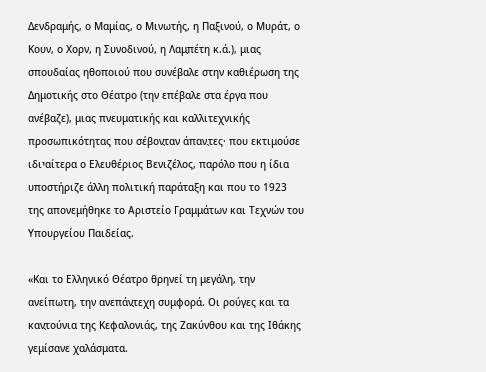Δενδραμής, ο Μαμίας, ο Μινωτής, η Παξινού, ο Μυράτ, ο Κουν, ο Χορν, η Συνοδινού, η Λαμ̖πέτη κ.ά.), μιας σπουδαίας ηθοποιού που συνέβαλε στην καθιέρωση της Δημοτικής στο Θέατρο (την επέβαλε στα έργα που ανέβαζε), μιας πνευματικής και καλλιτεχνικής προσωπικότητας που σέβον̖ταν άπαν̖τες· που εκτιμούσε ιδιיαίτερα ο Ελευθέριος Βενιζέλος, παρόλο που η ίδια υποστήριζε άλλη πολιτική παράταξη και που το 1923 της απονεμήθηκε το Αριστείο Γραμμάτων και Τεχνών του Υπουργείου Παιδείας.

«Και το Ελληνικό Θέατρο θρηνεί τη μεγάλη, την ανείπωτη, την ανεπάν̖τεχη συμφορά. Οι ρούγες και τα καν̖τούνια της Κεφαλονιάς, της Ζακύνθου και της Ιθάκης γεμίσανε χαλάσματα.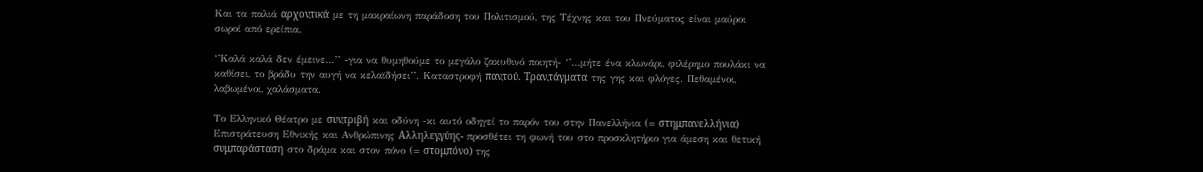Και τα παλιά αρχον̖τικά με τη μακραίωνη παράδοση του Πολιτισμού, της Τέχνης και του Πνεύματος είναι μαύροι σωροί από ερείπια.

‘’Καλά καλά δεν έμεινε…’’ -για να θυμηθούμε το μεγάλο ζακυθινό ποιητή- ‘’…μήτε ένα κλωνάρι, φιλέρημο πουλάκι να καθίσει, το βράδυ την αυγή να κελαϊδήσει’’. Καταστροφή παν̖τού. Τραν̖τάγματα της γης και φλόγες. Πεθαμένοι, λαβωμένοι, χαλάσματα.

Το Ελληνικό Θέατρο με συν̖τριβή και οδύνη -κι αυτό οδηγεί το παρόν του στην Πανελλήνια (= στημ̖πανελλήνια) Επιστράτευση Εθνικής και Ανθρώπινης Αλληλεγ̖γύης- προσθέτει τη φωνή του στο προσκλητήριο για άμεση και θετική συμ̖παράσταση στο δράμα και στον πόνο (= στομ̖πόνο) της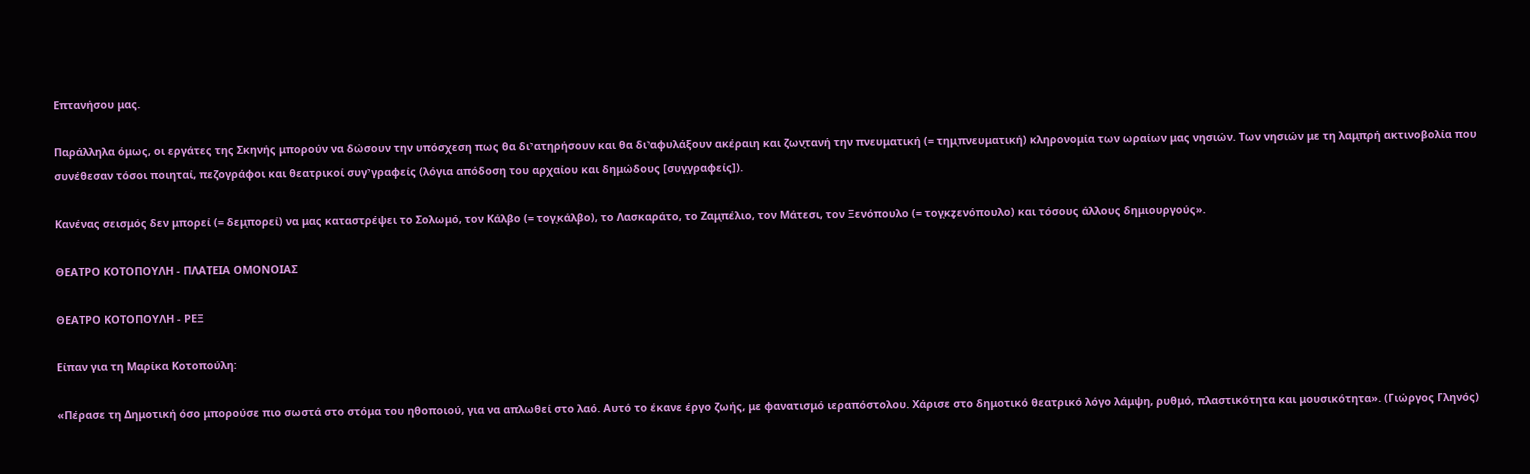Επτανήσου μας.

Παράλληλα όμως, οι εργάτες της Σκηνής μπορούν να δώσουν την υπόσχεση πως θα διיατηρήσουν και θα διיαφυλάξουν ακέραιη και ζων̖τανή την πνευματική (= τημ̖πνευματική) κληρονομία των ωραίων μας νησιών. Των νησιών με τη λαμ̖πρή ακτινοβολία που συνέθεσαν τόσοι ποιηταί, πεζογράφοι και θεατρικοί συγיγραφείς (λόγια απόδοση του αρχαίου και δημώδους [συγ̖γραφείς]).

Κανένας σεισμός δεν μπορεί (= δεμ̖πορεί) να μας καταστρέψει το Σολωμό, τον Κάλβο (= τογ̖κάλβο), το Λασκαράτο, το Ζαμ̖πέλιο, τον Μάτεσι, τον Ξενόπουλο (= τογ̖κz̥ενόπουλο) και τόσους άλλους δημιουργούς».

ΘΕΑΤΡΟ ΚΟΤΟΠΟΥΛΗ - ΠΛΑΤΕΙΑ ΟΜΟΝΟΙΑΣ

ΘΕΑΤΡΟ ΚΟΤΟΠΟΥΛΗ - ΡΕΞ

Είπαν για τη Μαρίκα Κοτοπούλη:

«Πέρασε τη Δημοτική όσο μπορούσε πιο σωστά στο στόμα του ηθοποιού, για να απλωθεί στο λαό. Αυτό το έκανε έργο ζωής, με φανατισμό ιεραπόστολου. Χάρισε στο δημοτικό θεατρικό λόγο λάμψη, ρυθμό, πλαστικότητα και μουσικότητα». (Γιώργος Γληνός)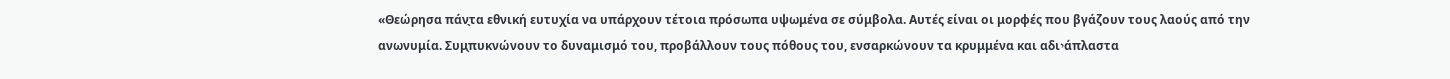«Θεώρησα πάν̖τα εθνική ευτυχία να υπάρχουν τέτοια πρόσωπα υψωμένα σε σύμβολα. Αυτές είναι οι μορφές που βγάζουν τους λαούς από την ανωνυμία. Συμ̖πυκνώνουν το δυναμισμό του, προβάλλουν τους πόθους του, ενσαρκώνουν τα κρυμμένα και αδιיάπλαστα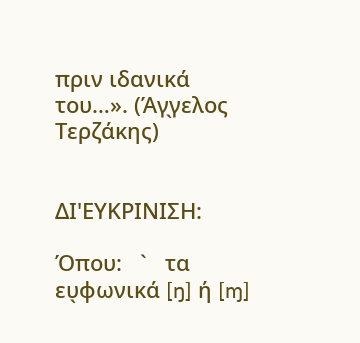πριν ιδανικά του…». (Άγ̖γελος Τερζάκης)


ΔΙ'ΕΥΚΡΙΝΙΣΗ:

Όπου:   `   τα ευ̖φωνικά [ŋ] ή [ɱ]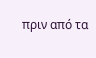πριν από τα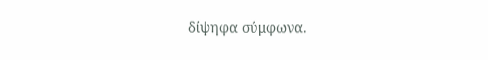δίψηφα σύμφωνα.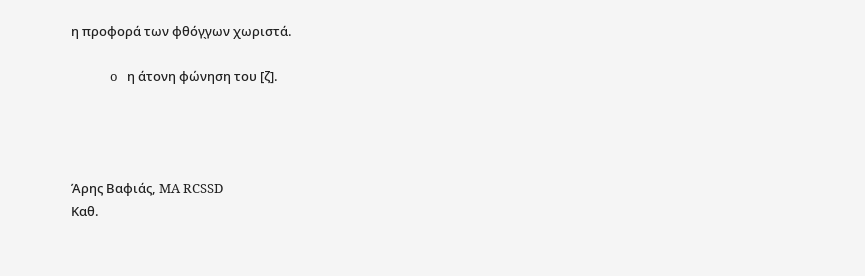η προφορά των φθόγ̖γων χωριστά.

             o   η άτονη φώνηση του [ζ].




Άρης Βαφιάς, MA RCSSD
Καθ.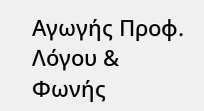Αγωγής Προφ. Λόγου & Φωνής